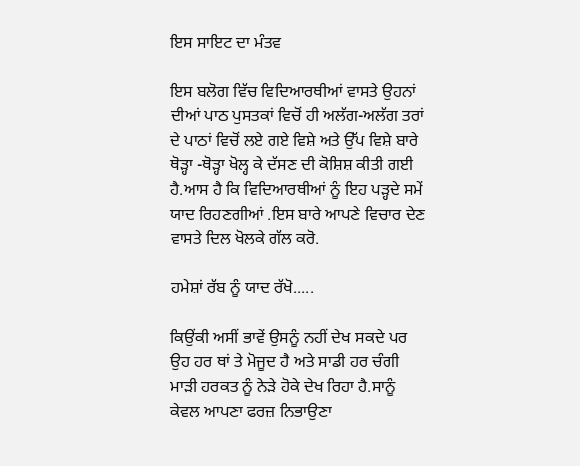ਇਸ ਸਾਇਟ ਦਾ ਮੰਤਵ

ਇਸ ਬਲੋਗ ਵਿੱਚ ਵਿਦਿਆਰਥੀਆਂ ਵਾਸਤੇ ਉਹਨਾਂ ਦੀਆਂ ਪਾਠ ਪੁਸਤਕਾਂ ਵਿਚੋਂ ਹੀ ਅਲੱਗ-ਅਲੱਗ ਤਰਾਂ ਦੇ ਪਾਠਾਂ ਵਿਚੋਂ ਲਏ ਗਏ ਵਿਸ਼ੇ ਅਤੇ ਉੱਪ ਵਿਸ਼ੇ ਬਾਰੇ ਥੋੜ੍ਹਾ -ਥੋੜ੍ਹਾ ਖੋਲ੍ਹ ਕੇ ਦੱਸਣ ਦੀ ਕੋਸ਼ਿਸ਼ ਕੀਤੀ ਗਈ ਹੈ.ਆਸ ਹੈ ਕਿ ਵਿਦਿਆਰਥੀਆਂ ਨੂੰ ਇਹ ਪੜ੍ਹਦੇ ਸਮੇਂ ਯਾਦ ਰਿਹਣਗੀਆਂ .ਇਸ ਬਾਰੇ ਆਪਣੇ ਵਿਚਾਰ ਦੇਣ ਵਾਸਤੇ ਦਿਲ ਖੋਲਕੇ ਗੱਲ ਕਰੋ.

ਹਮੇਸ਼ਾਂ ਰੱਬ ਨੂੰ ਯਾਦ ਰੱਖੋ.....

ਕਿਉਂਕੀ ਅਸੀਂ ਭਾਵੇਂ ਉਸਨੂੰ ਨਹੀਂ ਦੇਖ ਸਕਦੇ ਪਰ ਉਹ ਹਰ ਥਾਂ ਤੇ ਮੋਜੂਦ ਹੈ ਅਤੇ ਸਾਡੀ ਹਰ ਚੰਗੀ ਮਾੜੀ ਹਰਕਤ ਨੂੰ ਨੇੜੇ ਹੋਕੇ ਦੇਖ ਰਿਹਾ ਹੈ.ਸਾਨੂੰ ਕੇਵਲ ਆਪਣਾ ਫਰਜ਼ ਨਿਭਾਉਣਾ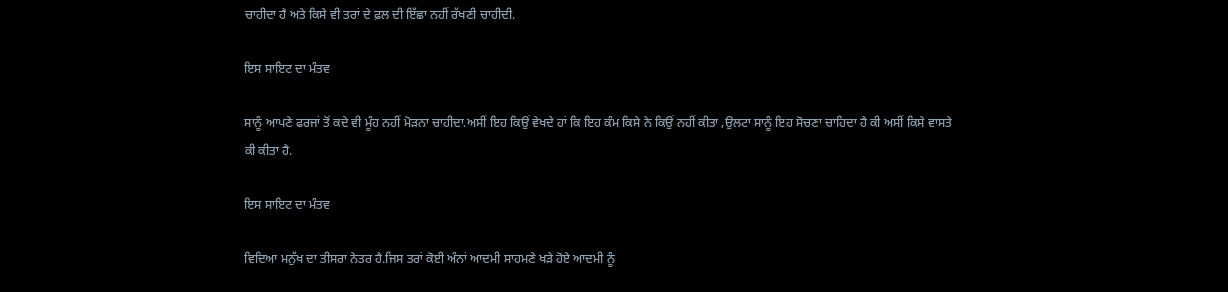ਚਾਹੀਦਾ ਹੈ ਅਤੇ ਕਿਸੇ ਵੀ ਤਰਾਂ ਦੇ ਫ਼ਲ ਦੀ ਇੱਛਾ ਨਹੀਂ ਰੱਖਣੀ ਚਾਹੀਦੀ.

ਇਸ ਸਾਇਟ ਦਾ ਮੰਤਵ

ਸਾਨੂੰ ਆਪਣੇ ਫਰਜਾਂ ਤੋਂ ਕਦੇ ਵੀ ਮੂੰਹ ਨਹੀਂ ਮੋੜਨਾ ਚਾਹੀਦਾ.ਅਸੀਂ ਇਹ ਕਿਉਂ ਵੇਖਦੇ ਹਾਂ ਕਿ ਇਹ ਕੰਮ ਕਿਸੇ ਨੇ ਕਿਉਂ ਨਹੀਂ ਕੀਤਾ ,ਉਲਟਾ ਸਾਨੂੰ ਇਹ ਸੋਚਣਾ ਚਾਹਿਦਾ ਹੈ ਕੀ ਅਸੀਂ ਕਿਸੇ ਵਾਸਤੇ ਕੀ ਕੀਤਾ ਹੈ.

ਇਸ ਸਾਇਟ ਦਾ ਮੰਤਵ

ਵਿਦਿਆ ਮਨੁੱਖ ਦਾ ਤੀਸਰਾ ਨੇਤਰ ਹੈ.ਜਿਸ ਤਰਾਂ ਕੋਈ ਅੰਨਾਂ ਆਦਮੀ ਸਾਹਮਣੇ ਖੜੇ ਹੋਏ ਆਦਮੀ ਨੂੰ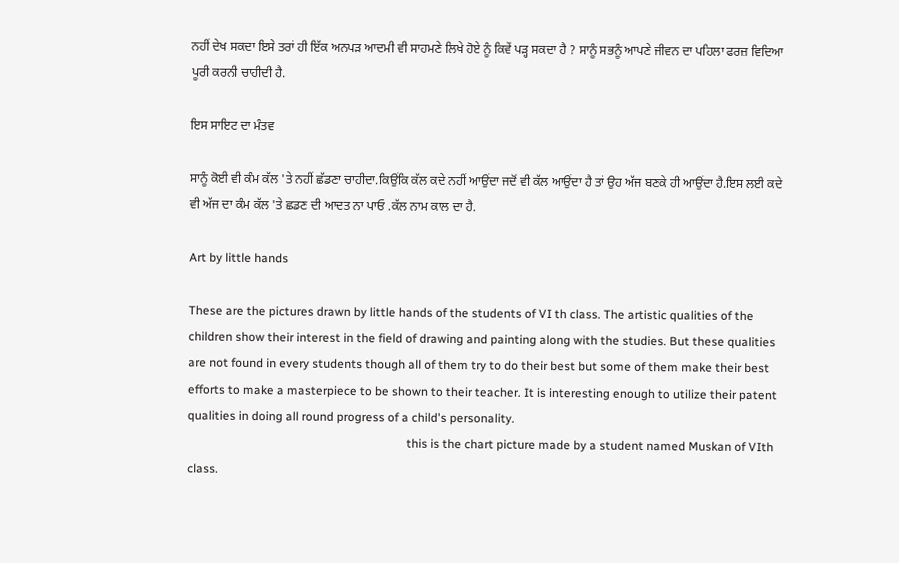ਨਹੀਂ ਦੇਖ ਸਕਦਾ ਇਸੇ ਤਰਾਂ ਹੀ ਇੱਕ ਅਨਪੜ ਆਦਮੀ ਵੀ ਸਾਹਮਣੇ ਲਿਖੇ ਹੋਏ ਨੂੰ ਕਿਵੇਂ ਪੜ੍ਹ ਸਕਦਾ ਹੈ ? ਸਾਨੂੰ ਸਭਨੂੰ ਆਪਣੇ ਜੀਵਨ ਦਾ ਪਹਿਲਾ ਫਰਜ਼ ਵਿਦਿਆ ਪੂਰੀ ਕਰਨੀ ਚਾਹੀਦੀ ਹੈ.

ਇਸ ਸਾਇਟ ਦਾ ਮੰਤਵ

ਸਾਨੂੰ ਕੋਈ ਵੀ ਕੰਮ ਕੱਲ 'ਤੇ ਨਹੀਂ ਛੱਡਣਾ ਚਾਹੀਦਾ.ਕਿਉਂਕਿ ਕੱਲ ਕਦੇ ਨਹੀਂ ਆਉਂਦਾ ਜਦੋਂ ਵੀ ਕੱਲ ਆਉਂਦਾ ਹੈ ਤਾਂ ਉਹ ਅੱਜ ਬਣਕੇ ਹੀ ਆਉਂਦਾ ਹੈ.ਇਸ ਲਈ ਕਦੇ ਵੀ ਅੱਜ ਦਾ ਕੰਮ ਕੱਲ 'ਤੇ ਛਡਣ ਦੀ ਆਦਤ ਨਾ ਪਾਓ .ਕੱਲ ਨਾਮ ਕਾਲ ਦਾ ਹੈ.

Art by little hands

These are the pictures drawn by little hands of the students of VI th class. The artistic qualities of the children show their interest in the field of drawing and painting along with the studies. But these qualities are not found in every students though all of them try to do their best but some of them make their best efforts to make a masterpiece to be shown to their teacher. It is interesting enough to utilize their patent qualities in doing all round progress of a child's personality.
                                                                         this is the chart picture made by a student named Muskan of VIth class.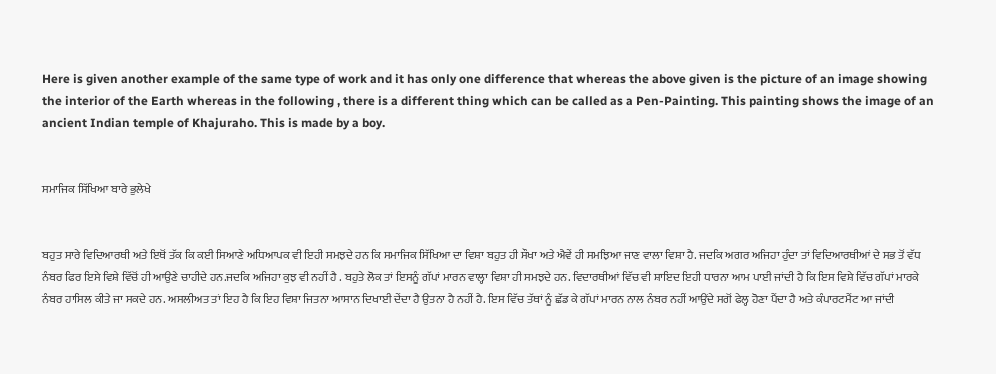Here is given another example of the same type of work and it has only one difference that whereas the above given is the picture of an image showing the interior of the Earth whereas in the following , there is a different thing which can be called as a Pen-Painting. This painting shows the image of an ancient Indian temple of Khajuraho. This is made by a boy.


ਸਮਾਜਿਕ ਸਿੱਖਿਆ ਬਾਰੇ ਭੁਲੇਖੇ


ਬਹੁਤ ਸਾਰੇ ਵਿਦਿਆਰਥੀ ਅਤੇ ਇਥੋਂ ਤੱਕ ਕਿ ਕਈ ਸਿਆਣੇ ਅਧਿਆਪਕ ਵੀ ਇਹੀ ਸਮਝਦੇ ਹਨ ਕਿ ਸਮਾਜਿਕ ਸਿੱਖਿਆ ਦਾ ਵਿਸ਼ਾ ਬਹੁਤ ਹੀ ਸੌਖਾ ਅਤੇ ਐਵੇਂ ਹੀ ਸਮਝਿਆ ਜਾਣ ਵਾਲਾ ਵਿਸ਼ਾ ਹੈ. ਜਦਕਿ ਅਗਰ ਅਜਿਹਾ ਹੁੰਦਾ ਤਾਂ ਵਿਦਿਆਰਥੀਆਂ ਦੇ ਸਭ ਤੋਂ ਵੱਧ ਨੰਬਰ ਫਿਰ ਇਸੇ ਵਿਸ਼ੇ ਵਿੱਚੋਂ ਹੀ ਆਉਣੇ ਚਾਹੀਦੇ ਹਨ.ਜਦਕਿ ਅਜਿਹਾ ਕੁਝ ਵੀ ਨਹੀਂ ਹੈ . ਬਹੁਤੇ ਲੋਕ ਤਾਂ ਇਸਨੂੰ ਗੱਪਾਂ ਮਾਰਨ ਵਾਲ੍ਹਾ ਵਿਸ਼ਾ ਹੀ ਸਮਝਦੇ ਹਨ. ਵਿਦਾਰਥੀਆਂ ਵਿੱਚ ਵੀ ਸ਼ਾਇਦ ਇਹੀ ਧਾਰਨਾ ਆਮ ਪਾਈ ਜਾਂਦੀ ਹੈ ਕਿ ਇਸ ਵਿਸ਼ੇ ਵਿੱਚ ਗੱਪਾਂ ਮਾਰਕੇ ਨੰਬਰ ਹਾਸਿਲ ਕੀਤੇ ਜਾ ਸਕਦੇ ਹਨ. ਅਸਲੀਅਤ ਤਾਂ ਇਹ ਹੈ ਕਿ ਇਹ ਵਿਸ਼ਾ ਜਿਤਨਾ ਆਸਾਨ ਦਿਖਾਈ ਦੇਂਦਾ ਹੈ ਉਤਨਾ ਹੈ ਨਹੀਂ ਹੈ. ਇਸ ਵਿੱਚ ਤੱਥਾਂ ਨੂੰ ਛੱਡ ਕੇ ਗੱਪਾਂ ਮਾਰਨ ਨਾਲ ਨੰਬਰ ਨਹੀਂ ਆਉਂਦੇ ਸਗੋਂ ਫੇਲ੍ਹ ਹੋਣਾ ਪੈਂਦਾ ਹੈ ਅਤੇ ਕੰਪਾਰਟਮੈਂਟ ਆ ਜਾਂਦੀ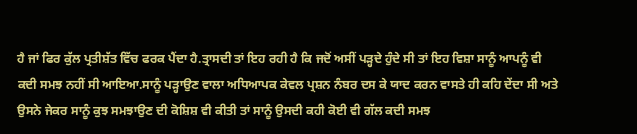ਹੈ ਜਾਂ ਫਿਰ ਕੁੱਲ ਪ੍ਰਤੀਸ਼ੱਤ ਵਿੱਚ ਫਰਕ ਪੈਂਦਾ ਹੈ.ਤ੍ਰਾਸਦੀ ਤਾਂ ਇਹ ਰਹੀ ਹੈ ਕਿ ਜਦੋਂ ਅਸੀਂ ਪੜ੍ਹਦੇ ਹੁੰਦੇ ਸੀ ਤਾਂ ਇਹ ਵਿਸ਼ਾ ਸਾਨੂੰ ਆਪਨੂੰ ਵੀ ਕਦੀ ਸਮਝ ਨਹੀਂ ਸੀ ਆਇਆ.ਸਾਨੂੰ ਪੜ੍ਹਾਉਣ ਵਾਲਾ ਅਧਿਆਪਕ ਕੇਵਲ ਪ੍ਰਸ਼ਨ ਨੰਬਰ ਦਸ ਕੇ ਯਾਦ ਕਰਨ ਵਾਸਤੇ ਹੀ ਕਹਿ ਦੇਂਦਾ ਸੀ ਅਤੇ ਉਸਨੇ ਜੇਕਰ ਸਾਨੂੰ ਕੁਝ ਸਮਝਾਉਣ ਦੀ ਕੋਸ਼ਿਸ਼ ਵੀ ਕੀਤੀ ਤਾਂ ਸਾਨੂੰ ਉਸਦੀ ਕਹੀ ਕੋਈ ਵੀ ਗੱਲ ਕਦੀ ਸਮਝ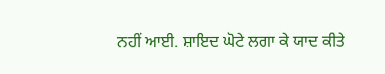ਨਹੀਂ ਆਈ. ਸ਼ਾਇਦ ਘੋਟੇ ਲਗਾ ਕੇ ਯਾਦ ਕੀਤੇ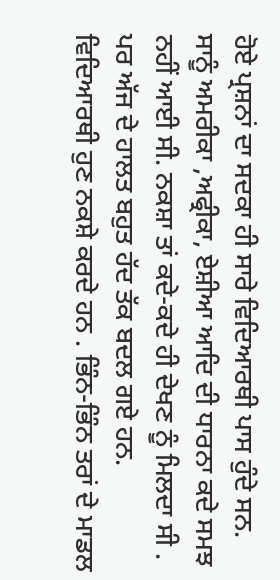ਹੋਏ ਪ੍ਰਸ਼ਨਾਂ ਦਾ ਸਦਕਾ ਹੀ ਸਾਰੇ ਵਿਦਿਆਰਥੀ ਪਾਸ ਹੁੰਦੇ ਸਨ. ਸਾਨੂੰ ਅਮਰੀਕਾ ,ਅਫ੍ਰੀਕਾ, ਏਸ਼ੀਆ ਆਦਿ ਦੀ ਧਾਰਨਾ ਕਦੇ ਸਮਝ ਨਹੀਂ ਆਈ ਸੀ. ਨਕਸ਼ਾ ਤਾਂ ਕਦੇ-ਕਦੇ ਹੀ ਦੇਖਣ ਨੂੰ ਮਿਲਦਾ ਸੀ . ਪਰ ਅੱਜ ਦੇ ਹਾਲਤ ਬਹੁਤ ਹੱਦ ਤੱਕ ਬਦਲ ਗਏ ਹਨ. ਵਿਦਿਆਰਥੀ ਹੁਣ ਨਕਸ਼ੇ ਕਰਦੇ ਹਨ . ਭਿੰਨ-ਭਿੰਨ ਤਰਾਂ ਦੇ ਮਾਡਲ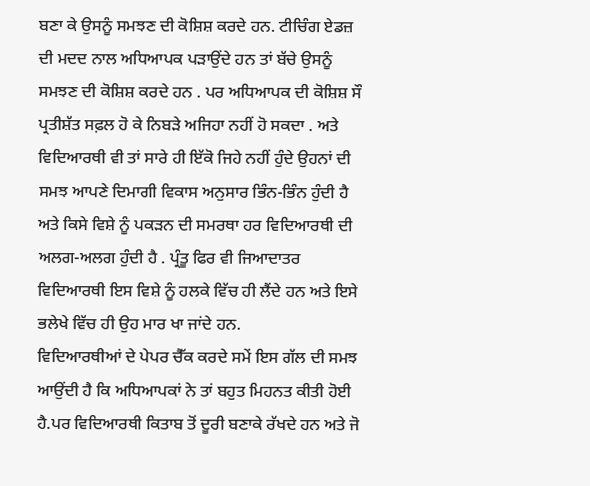ਬਣਾ ਕੇ ਉਸਨੂੰ ਸਮਝਣ ਦੀ ਕੋਸ਼ਿਸ਼ ਕਰਦੇ ਹਨ. ਟੀਚਿੰਗ ਏਡਜ਼ ਦੀ ਮਦਦ ਨਾਲ ਅਧਿਆਪਕ ਪੜਾਉਂਦੇ ਹਨ ਤਾਂ ਬੱਚੇ ਉਸਨੂੰ ਸਮਝਣ ਦੀ ਕੋਸ਼ਿਸ਼ ਕਰਦੇ ਹਨ . ਪਰ ਅਧਿਆਪਕ ਦੀ ਕੋਸ਼ਿਸ਼ ਸੌ ਪ੍ਰਤੀਸ਼ੱਤ ਸਫ਼ਲ ਹੋ ਕੇ ਨਿਬੜੇ ਅਜਿਹਾ ਨਹੀਂ ਹੋ ਸਕਦਾ . ਅਤੇ ਵਿਦਿਆਰਥੀ ਵੀ ਤਾਂ ਸਾਰੇ ਹੀ ਇੱਕੋ ਜਿਹੇ ਨਹੀਂ ਹੁੰਦੇ ਉਹਨਾਂ ਦੀ ਸਮਝ ਆਪਣੇ ਦਿਮਾਗੀ ਵਿਕਾਸ ਅਨੁਸਾਰ ਭਿੰਨ-ਭਿੰਨ ਹੁੰਦੀ ਹੈ ਅਤੇ ਕਿਸੇ ਵਿਸ਼ੇ ਨੂੰ ਪਕੜਨ ਦੀ ਸਮਰਥਾ ਹਰ ਵਿਦਿਆਰਥੀ ਦੀ ਅਲਗ-ਅਲਗ ਹੁੰਦੀ ਹੈ . ਪ੍ਰੰਤੂ ਫਿਰ ਵੀ ਜਿਆਦਾਤਰ ਵਿਦਿਆਰਥੀ ਇਸ ਵਿਸ਼ੇ ਨੂੰ ਹਲਕੇ ਵਿੱਚ ਹੀ ਲੈਂਦੇ ਹਨ ਅਤੇ ਇਸੇ ਭਲੇਖੇ ਵਿੱਚ ਹੀ ਉਹ ਮਾਰ ਖਾ ਜਾਂਦੇ ਹਨ.
ਵਿਦਿਆਰਥੀਆਂ ਦੇ ਪੇਪਰ ਚੈੱਕ ਕਰਦੇ ਸਮੇਂ ਇਸ ਗੱਲ ਦੀ ਸਮਝ ਆਉਂਦੀ ਹੈ ਕਿ ਅਧਿਆਪਕਾਂ ਨੇ ਤਾਂ ਬਹੁਤ ਮਿਹਨਤ ਕੀਤੀ ਹੋਈ ਹੈ.ਪਰ ਵਿਦਿਆਰਥੀ ਕਿਤਾਬ ਤੋਂ ਦੂਰੀ ਬਣਾਕੇ ਰੱਖਦੇ ਹਨ ਅਤੇ ਜੋ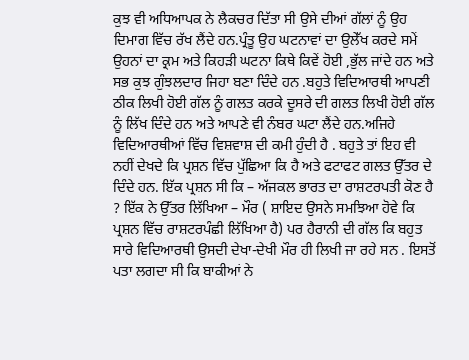ਕੁਝ ਵੀ ਅਧਿਆਪਕ ਨੇ ਲੈਕਚਰ ਦਿੱਤਾ ਸੀ ਉਸੇ ਦੀਆਂ ਗੱਲਾਂ ਨੂੰ ਉਹ ਦਿਮਾਗ ਵਿੱਚ ਰੱਖ ਲੈਂਦੇ ਹਨ.ਪ੍ਰੰਤੂ ਉਹ ਘਟਨਾਵਾਂ ਦਾ ਉਲੇੱਖ ਕਰਦੇ ਸਮੇਂ ਉਹਨਾਂ ਦਾ ਕ੍ਰਮ ਅਤੇ ਕਿਹੜੀ ਘਟਨਾ ਕਿਥੇ ਕਿਵੇਂ ਹੋਈ ,ਭੁੱਲ ਜਾਂਦੇ ਹਨ ਅਤੇ ਸਭ ਕੁਝ ਗੁੰਝਲਦਾਰ ਜਿਹਾ ਬਣਾ ਦਿੰਦੇ ਹਨ .ਬਹੁਤੇ ਵਿਦਿਆਰਥੀ ਆਪਣੀ ਠੀਕ ਲਿਖੀ ਹੋਈ ਗੱਲ ਨੂੰ ਗਲਤ ਕਰਕੇ ਦੂਸਰੇ ਦੀ ਗਲਤ ਲਿਖੀ ਹੋਈ ਗੱਲ ਨੂੰ ਲਿੱਖ ਦਿੰਦੇ ਹਨ ਅਤੇ ਆਪਣੇ ਵੀ ਨੰਬਰ ਘਟਾ ਲੈਂਦੇ ਹਨ.ਅਜਿਹੇ ਵਿਦਿਆਰਥੀਆਂ ਵਿੱਚ ਵਿਸ਼ਵਾਸ਼ ਦੀ ਕਮੀ ਹੁੰਦੀ ਹੈ . ਬਹੁਤੇ ਤਾਂ ਇਹ ਵੀ ਨਹੀਂ ਦੇਖਦੇ ਕਿ ਪ੍ਰਸ਼ਨ ਵਿੱਚ ਪੁੱਛਿਆ ਕਿ ਹੈ ਅਤੇ ਫਟਾਫਟ ਗਲਤ ਉੱਤਰ ਦੇ ਦਿੰਦੇ ਹਨ. ਇੱਕ ਪ੍ਰਸ਼ਨ ਸੀ ਕਿ – ਅੱਜਕਲ ਭਾਰਤ ਦਾ ਰਾਸ਼ਟਰਪਤੀ ਕੋਣ ਹੈ ? ਇੱਕ ਨੇ ਉੱਤਰ ਲਿੱਖਿਆ – ਮੌਰ ( ਸ਼ਾਇਦ ਉਸਨੇ ਸਮਝਿਆ ਹੋਵੇ ਕਿ ਪ੍ਰਸ਼ਨ ਵਿੱਚ ਰਾਸ਼ਟਰਪੰਛੀ ਲਿੱਖਿਆ ਹੈ) ਪਰ ਹੈਰਾਨੀ ਦੀ ਗੱਲ ਕਿ ਬਹੁਤ ਸਾਰੇ ਵਿਦਿਆਰਥੀ ਉਸਦੀ ਦੇਖਾ-ਦੇਖੀ ਮੌਰ ਹੀ ਲਿਖੀ ਜਾ ਰਹੇ ਸਨ . ਇਸਤੋਂ ਪਤਾ ਲਗਦਾ ਸੀ ਕਿ ਬਾਕੀਆਂ ਨੇ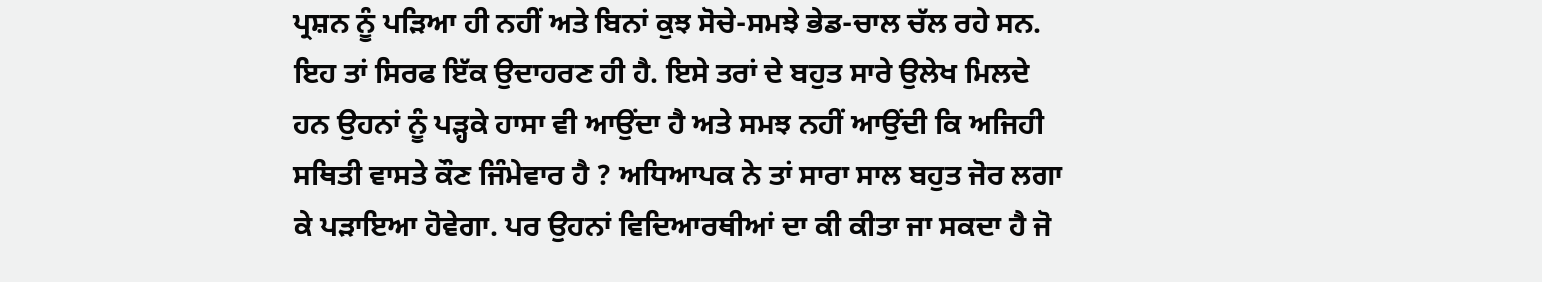ਪ੍ਰਸ਼ਨ ਨੂੰ ਪੜਿਆ ਹੀ ਨਹੀਂ ਅਤੇ ਬਿਨਾਂ ਕੁਝ ਸੋਚੇ-ਸਮਝੇ ਭੇਡ-ਚਾਲ ਚੱਲ ਰਹੇ ਸਨ. ਇਹ ਤਾਂ ਸਿਰਫ ਇੱਕ ਉਦਾਹਰਣ ਹੀ ਹੈ. ਇਸੇ ਤਰਾਂ ਦੇ ਬਹੁਤ ਸਾਰੇ ਉਲੇਖ ਮਿਲਦੇ ਹਨ ਉਹਨਾਂ ਨੂੰ ਪੜ੍ਹਕੇ ਹਾਸਾ ਵੀ ਆਉਂਦਾ ਹੈ ਅਤੇ ਸਮਝ ਨਹੀਂ ਆਉਂਦੀ ਕਿ ਅਜਿਹੀ ਸਥਿਤੀ ਵਾਸਤੇ ਕੌਣ ਜਿੰਮੇਵਾਰ ਹੈ ? ਅਧਿਆਪਕ ਨੇ ਤਾਂ ਸਾਰਾ ਸਾਲ ਬਹੁਤ ਜੋਰ ਲਗਾ ਕੇ ਪੜਾਇਆ ਹੋਵੇਗਾ. ਪਰ ਉਹਨਾਂ ਵਿਦਿਆਰਥੀਆਂ ਦਾ ਕੀ ਕੀਤਾ ਜਾ ਸਕਦਾ ਹੈ ਜੋ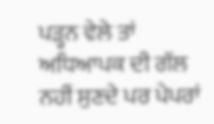ਪੜ੍ਹਨ ਵੇਲੇ ਤਾਂ ਅਧਿਆਪਕ ਦੀ ਗੱਲ ਨਹੀਂ ਸੁਣਦੇ ਪਰ ਪੇਪਰਾਂ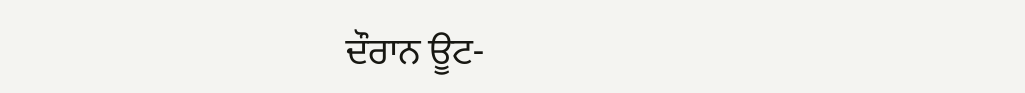ਦੌਰਾਨ ਊਟ-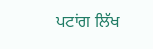ਪਟਾਂਗ ਲਿੱਖ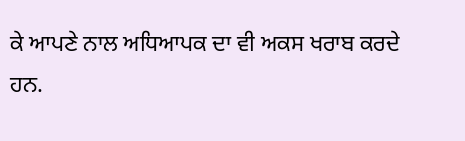ਕੇ ਆਪਣੇ ਨਾਲ ਅਧਿਆਪਕ ਦਾ ਵੀ ਅਕਸ ਖਰਾਬ ਕਰਦੇ ਹਨ.